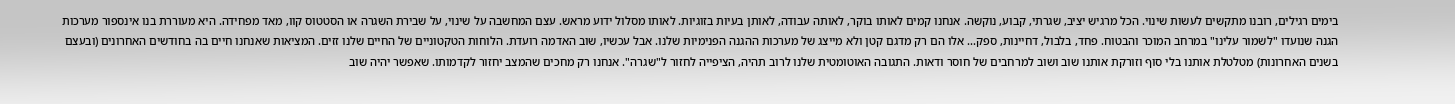בימים רגילים, רובנו מתקשים לעשות שינוי. הכל מרגיש יציב, שגרתי, קבוע, נוקשה. אנחנו קמים לאותו בוקר, לאותה עבודה, לאותן בעיות בזוגיות. לאותו מסלול ידוע מראש. עצם המחשבה על שינוי, על שבירת השגרה או הסטטוס קוו, מאד מפחידה. היא מעוררת בנו אינספור מערכות הגנה שנועדו "לשמור עלינו" במרחב המוכר והבטוח. פחד, בלבול, דחיינות, ספק... אלו הם רק מדגם קטן ולא מייצג של מערכות ההגנה הפנימיות שלנו. אבל עכשיו, שוב האדמה רועדת. הלוחות הטקטוניים של החיים שלנו זזים. המציאות שאנחנו חיים בה בחודשים האחרונים (ובעצם בשנים האחרונות) מטלטלת אותנו בלי סוף וזורקת אותנו שוב ושוב למרחבים של חוסר ודאות. התגובה האוטומטית שלנו לרוב תהיה, הציפייה לחזור ל"שגרה". אנחנו רק מחכים שהמצב יחזור לקדמותו. שאפשר יהיה שוב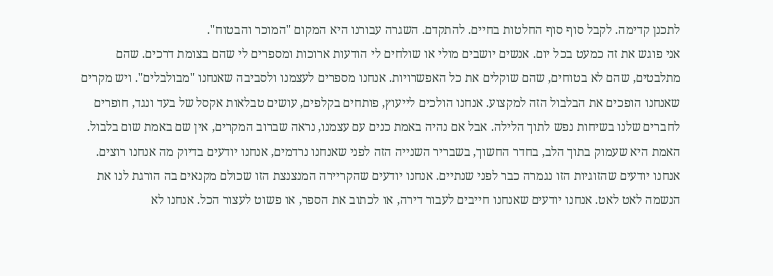לתכנן קדימה. לקבל סוף סוף החלטות בחיים. להתקדם. השגרה עבורנו היא המקום "המוכר והבטוח".
אני פוגש את זה כמעט בכל יום. אנשים יושבים מולי או שולחים לי הודעות ארוכות ומספרים לי שהם בצומת דרכים. שהם מתלבטים, שהם לא בטוחים, שהם שוקלים את כל האפשרויות. אנחנו מספרים לעצמנו ולסביבה שאנחנו "מבולבלים". ויש מקרים שאנחנו הופכים את הבלבול הזה למקצוע. אנחנו הולכים לייעוץ, פותחים בקלפים, עושים טבלאות אקסל של בעד ונגד, חופרים לחברים שלנו בשיחות נפש לתוך הלילה. אבל אם נהיה באמת כנים עם עצמנו, נראה שברוב המקרים, אין שם באמת שום בלבול. האמת היא שעמוק בתוך הלב, בחדר החשוך, בשבריר השנייה הזה לפני שאנחנו נרדמים, אנחנו יודעים בדיוק מה אנחנו רוצים. אנחנו יודעים שהזוגיות הזו נגמרה כבר לפני שנתיים. אנחנו יודעים שהקריירה המנצנצת הזו שכולם מקנאים בה הורגת לנו את הנשמה לאט לאט. אנחנו יודעים שאנחנו חייבים לעבור דירה, או לכתוב את הספר, או פשוט לעצור הכל. אנחנו לא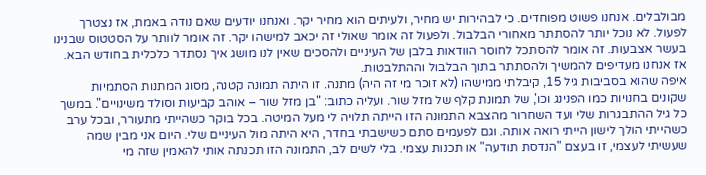מבולבלים. אנחנו פשוט מפוחדים. כי לבהירות יש מחיר, ולעיתים הוא מחיר יקר. ואנחנו יודעים שאם נודה באמת, אז נצטרך לפעול. לא נוכל יותר להסתתר מאחורי הבלבול. ולפעול זה אומר שאולי זה יכאב למישהו יקר. זה אומר לוותר על הסטטוס שבנינו בעשר אצבעות. זה אומר להסתכל לחוסר הוודאות בלבן של העיניים ולהסכים שאין לנו מושג איך נסתדר כלכלית בחודש הבא. אז אנחנו מעדיפים להמשיך ולהסתתר בתוך הבלבול וההתלבטות.
איפה שהוא בסביבות גיל 15, קיבלתי ממישהו (לא זוכר מי זה היה) מתנה. זו היתה תמונה קטנה, מסוג המתנות הסתמיות שקונים בחנויות כמו הפנינג וכו', של תמונת קלף של מזל שור. ועליה כתוב: "בן מזל שור – אוהב קביעות וסולד משינויים". במשך כל גיל ההתבגרות שלי ועד השחרור מהצבא התמונה הזו הייתה תלויה לי מעל המיטה. בכל בוקר כשהייתי מתעורר, ובכל ערב כשהייתי הולך לישון הייתי רואה אותה. וגם לפעמים סתם כשישבתי בחדר, היא היתה מול העיניים שלי. היום אני מבין שמה שעשיתי לעצמי, זו בעצם "הנדסת תודעה" או תכנות עצמי. בלי לשים לב, התמונה הזו תכנתה אותי להאמין שזה מי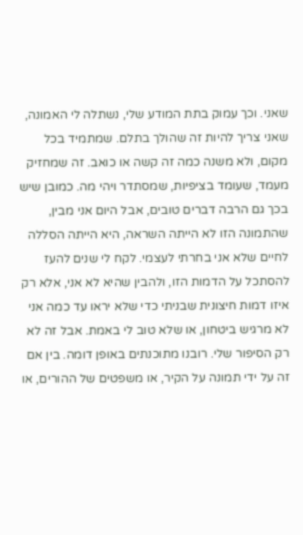שאני. וכך עמוק בתת המודע שלי, נשתלה לי האמונה, שאני צריך להיות זה שהולך בתלם. שמתמיד בכל מקום, ולא משנה כמה זה קשה או כואב. זה שמחזיק מעמד, שעומד בציפיות, שמסתדר ויהי מה. כמובן שיש בכך גם הרבה דברים טובים, אבל היום אני מבין, שהתמונה הזו לא הייתה השראה, היא הייתה הסללה לחיים שלא אני בחרתי לעצמי. לקח לי שנים להעז להסתכל על הדמות הזו, ולהבין שהיא לא אני, אלא רק איזו דמות חיצונית שבניתי כדי שלא יראו עד כמה אני לא מרגיש ביטחון, או שלא טוב לי באמת. אבל זה לא רק הסיפור שלי. רובנו מתוכנתים באופן דומה. בין אם זה על ידי תמונה על הקיר, או משפטים של ההורים, או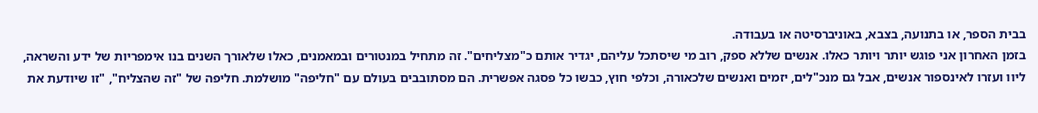בבית הספר, או בתנועה, בצבא, באוניברסיטה או בעבודה.
בזמן האחרון אני פוגש יותר ויותר כאלו. אנשים שללא ספק, רוב מי שיסתכל עליהם, יגדיר אותם כ"מצליחים". זה מתחיל במנטורים ובמאמנים, כאלו שלאורך השנים בנו אימפריות של ידע והשראה, ליוו ועזרו לאינספור אנשים, אבל גם מנכ"לים, יזמים ואנשים שלכאורה, וכלפי חוץ, כבשו כל פסגה אפשרית. הם מסתובבים בעולם עם "חליפה" מושלמת. חליפה של "זה שהצליח", "זו שיודעת את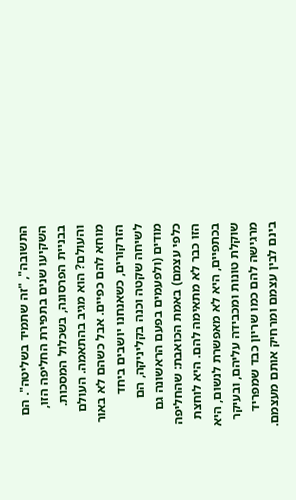התשובה", "זה שתמיד בשליטה". הם השקיעו שנים בתפירת החליפה הזו, בבניית הפרסונה, בשכלול המסכות. והעולם? הוא מגיב בהתאמה. העולם מוחא להם כפיים. אבל כשהם לא באור הזרקורים, כשאנחנו יושבים ביחד לשיחה שקטה וכנה בקליניקה, הם מודים (ולפעמים בפעם הראשונה גם כלפי עצמם) באמת הכואבת: שהחליפה הזו כבר לא מתאימה להם. היא לוחצת בכתפיים, היא לא מאפשרת לנשום, היא שוקלת טונות ומכבידה עליהם, ובעיקר מרגישה להם כמו שריון כבד שמפריד בינם לבין עצמם ומרחיק אותם מעצמם.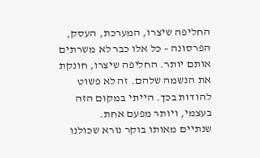החליפה שיצרו, המערכת, העסק, הפרסונה – כל אלו כבר לא משרתים אותם יותר. החליפה שיצרו, חונקת את הנשמה שלהם. זה לא פשוט להודות בכך. הייתי במקום הזה בעצמי, ויותר מפעם אחת.
שנתיים מאותו בוקר נורא שכולנו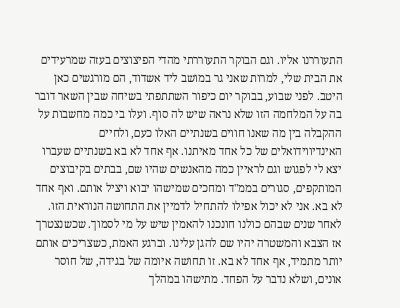התעוררנו אליו. וגם הבוקר התעוררתי מהדי הפיצוצים בעזה שמרעידים את הבית שלי, למרות שאני גר במושב ליד אשדוד, הם מורגשים כאן היטב. לפני שבוע, בבוקר יום כיפור השתתפתי בשיחה שבין השאר דובר בה על המלחמה הזו שלא נראה שיש לה סוף. ועלו בי כמה מחשבות על ההקבלה בין מה שאנו חווים בשנתיים האלו כעם, ולחיים האינדיווידואלים של כל אחד מאיתנו. אף אחד לא בא בשנתיים שעברו יצא לי לפגוש וגם לראיין כמה מהאנשים שהיו שם, בבתים בקיבוצים המותקפים, סגורים בממ"ד ומחכים שמישהו יבוא ויציל אותם. ואף אחד לא בא. אני לא יכול אפילו להתחיל לדמיין את התחושה הנוראית הזו. לאחר שנים שבהם כולנו חונכנו להאמין שיש על מי לסמוך. שכשנצטרך אז הצבא והמשטרה יהיו שם להגן עלינו. וברגע האמת, כשצריכים אותם יותר מתמיד, אף אחד לא בא. זו תחושה איומה של בגידה, של חוסר אונים, ושלא נדבר על הפחד. מתישהו במהלך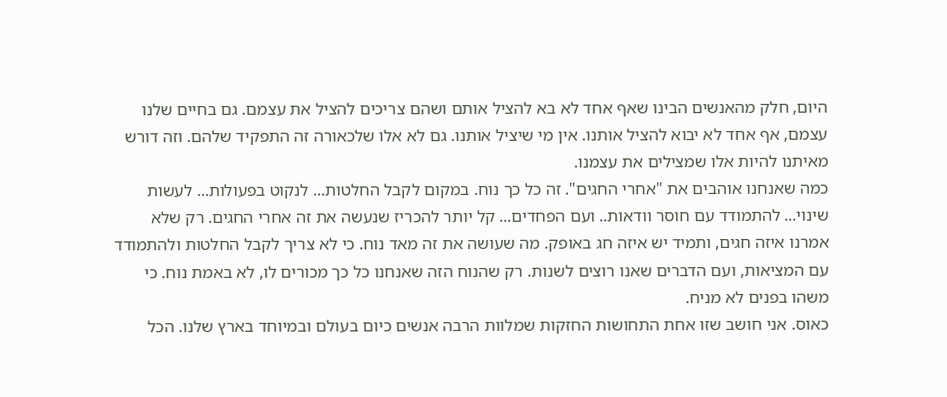היום, חלק מהאנשים הבינו שאף אחד לא בא להציל אותם ושהם צריכים להציל את עצמם. גם בחיים שלנו עצמם, אף אחד לא יבוא להציל אותנו. אין מי שיציל אותנו. גם לא אלו שלכאורה זה התפקיד שלהם. וזה דורש מאיתנו להיות אלו שמצילים את עצמנו.
כמה שאנחנו אוהבים את "אחרי החגים". זה כל כך נוח. במקום לקבל החלטות... לנקוט בפעולות... לעשות שינוי... להתמודד עם חוסר וודאות.. ועם הפחדים... קל יותר להכריז שנעשה את זה אחרי החגים. רק שלא אמרנו איזה חגים, ותמיד יש איזה חג באופק. מה שעושה את זה מאד נוח. כי לא צריך לקבל החלטות ולהתמודד עם המציאות, ועם הדברים שאנו רוצים לשנות. רק שהנוח הזה שאנחנו כל כך מכורים לו, לא באמת נוח. כי משהו בפנים לא מניח.
כאוס. אני חושב שזו אחת התחושות החזקות שמלוות הרבה אנשים כיום בעולם ובמיוחד בארץ שלנו. הכל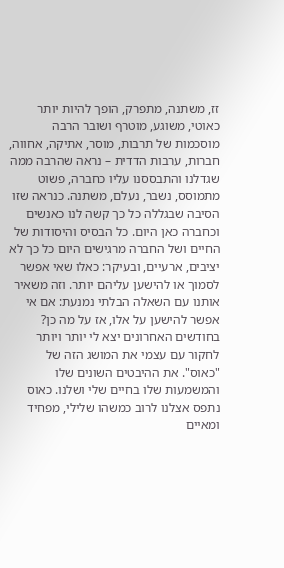זז, משתנה, מתפרק, הופך להיות יותר כאוטי, משוגע, מוטרף ושובר הרבה מוסכמות של תרבות, מוסר, אתיקה, אחווה, חברות, ערבות הדדית – נראה שהרבה ממה שגדלנו והתבססנו עליו כחברה, פשוט מתמוסס, נשבר, נעלם, משתנה. כנראה שזו הסיבה שבגללה כל כך קשה לנו כאנשים וכחברה כאן היום. כל הבסיס והיסודות של החיים ושל החברה מרגישים היום כל כך לא יציבים, ארעיים, ובעיקר: כאלו שאי אפשר לסמוך או להישען עליהם יותר. וזה משאיר אותנו עם השאלה הבלתי נמנעת: אם אי אפשר להישען על אלו, אז על מה כן? בחודשים האחרונים יצא לי יותר ויותר לחקור עם עצמי את המושג הזה של "כאוס". את ההיבטים השונים שלו והמשמעות שלו בחיים שלי ושלנו. כאוס נתפס אצלנו לרוב כמשהו שלילי, מפחיד ומאיים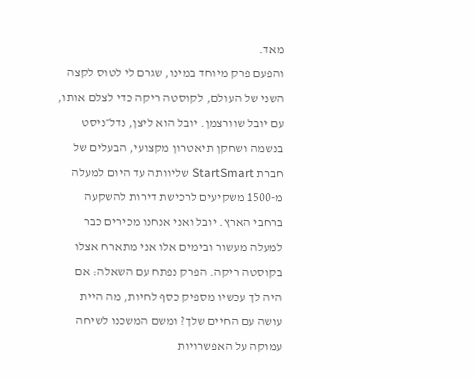מאד.
והפעם פרק מיוחד במינו, שגרם לי לטוס לקצה השני של העולם, לקוסטה ריקה כדי לצלם אותו, עם יובל שוורצמן. יובל הוא ליצן, נדל״ניסט בנשמה ושחקן תיאטרון מקצועי, הבעלים של חברת StartSmart שליוותה עד היום למעלה מ-1500 משקיעים לרכישת דירות להשקעה ברחבי הארץ. יובל ואני אנחנו מכירים כבר למעלה מעשור ובימים אלו אני מתארח אצלו בקוסטה ריקה. הפרק נפתח עם השאלה: אם היה לך עכשיו מספיק כסף לחיות, מה היית עושה עם החיים שלך? ומשם המשכנו לשיחה עמוקה על האפשרויות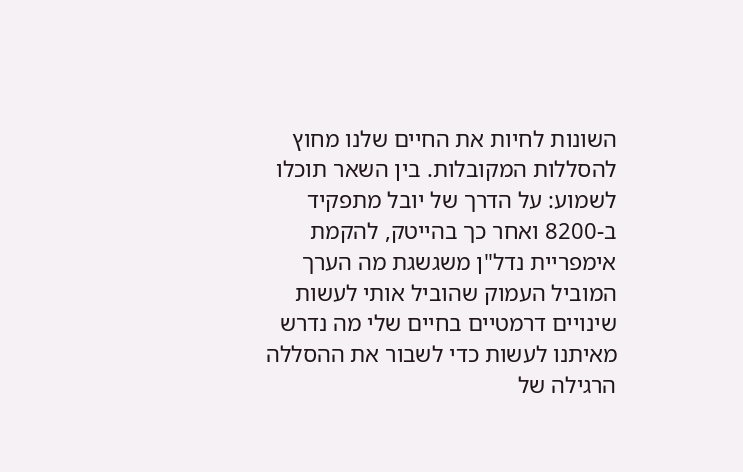השונות לחיות את החיים שלנו מחוץ להסללות המקובלות. בין השאר תוכלו לשמוע: על הדרך של יובל מתפקיד ב-8200 ואחר כך בהייטק, להקמת אימפריית נדל"ן משגשגת מה הערך המוביל העמוק שהוביל אותי לעשות שינויים דרמטיים בחיים שלי מה נדרש מאיתנו לעשות כדי לשבור את ההסללה הרגילה של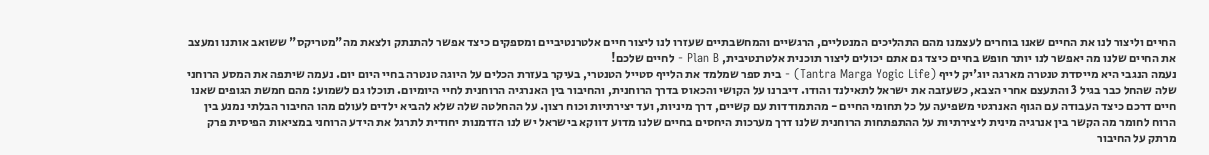החיים וליצור לנו את החיים שאנו בוחרים לעצמנו מהם התהליכים המנטליים, הרגשיים והמחשבתיים שעזרו לנו ליצור חיים אלטרנטיביים ומספקים כיצד אפשר להתנתק ולצאת מה"מטריקס" ששואב אותנו ומעצב את החיים שלנו מה יאפשר לנו יותר חופש בחיים כיצד גם אתם יכולים ליצור תוכנית אלטרנטיבית, Plan B - לחיים שלכם!
נעמה הנגבי היא מייסדת טנטרה מארגה יוג'יק לייף (Tantra Marga Yogic Life) - בית ספר שמלמד את הלייף סטייל הטנטרי, בעיקר בעזרת הכלים על היוגה טנטרה בחיי היום יום. נעמה שיתפה את המסע הרוחני שלה שהחל כבר בגיל 3 והתעצם אחרי הצבא, כשעזבה את ישראל לתאילנד והודו. דיברנו על הקושי והכאוס בדרך הרוחנית, והחיבור בין האנרגיה הרוחנית לחיי היומיום. תוכלו גם לשמוע: מהם חמשת הגופים שאנו חיים דרכם כיצד העבודה עם הגוף האנרגטי משפיעה על כל תחומי החיים - מהתמודדות עם קשיים, דרך מיניות, ועד יצירתיות וכוח רצון. על ההחלטה שלה שלא להביא ילדים לעולם מהו החיבור הבלתי נמנע בין הרוח לחומר מה הקשר בין אנרגיה מינית ליצירתיות על ההתפתחות הרוחנית שלנו דרך מערכות היחסים בחיים שלנו מדוע דווקא בישראל יש לנו הזדמנות יחודית לתרגל את הידע הרוחני במציאות הפיסית פרק מרתק על החיבור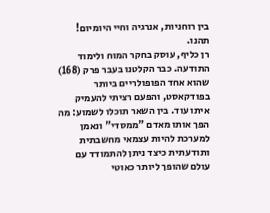בין רוחניות, אנרגיה וחיי היומיום! תהנו.
רן כליף, עוסק בחקר המוח ולימוד התודעה. כבר הקלטנו בעבר פרק (168) שהוא אחד הפופולריים ביותר בפודקאסט, והפעם רציתי להעמיק איתו עוד. בין השאר תוכלו לשמוע: מה הפך אותו מאדם "ממסדי" ונאמן למערכת להיות עצמאי מחשבתית ותודעתית כיצד ניתן להתמודד עם עולם שהופך ליותר כאוטי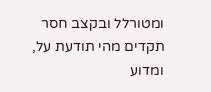ומטורלל ובקצב חסר תקדים מהי תודעת על, ומדוע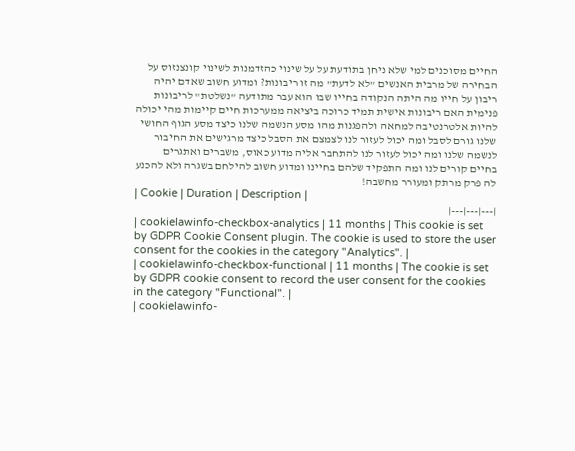החיים מסוכנים למי שלא ניחן בתודעת על על שינוי כהזדמנות לשינוי קונצנזוס על הבחירה של מרבית האנשים "לא לדעת" מה זו ריבונות? ומדוע חשוב שאדם יהיה ריבון על חייו מה היתה הנקודה בחייו שבו הוא עבר מתודעה "נשלטת" לריבונות פנימית האם ריבונות אישית תמיד כרוכה ביציאה ממערכות חיים קיימות מהי יכולה להיות אלטרנטיבה למחאה ולהפגנות מהו מסע הנשמה שלנו כיצד מסע הגוף החושי שלנו גורם לסבל ומה יכול לעזור לנו לצמצם את הסבל כיצד מרגישים את החיבור לנשמה שלנו ומה יכול לעזור לנו להתחבר אליה מדוע כאוס, משברים ואתגרים בחיים קורים לנו ומה התפקיד שלהם בחיינו ומדוע חשוב להילחם בשגרה ולא להכנע לה פרק מרתק ומעורר מחשבה!
| Cookie | Duration | Description |
|---|---|---|
| cookielawinfo-checkbox-analytics | 11 months | This cookie is set by GDPR Cookie Consent plugin. The cookie is used to store the user consent for the cookies in the category "Analytics". |
| cookielawinfo-checkbox-functional | 11 months | The cookie is set by GDPR cookie consent to record the user consent for the cookies in the category "Functional". |
| cookielawinfo-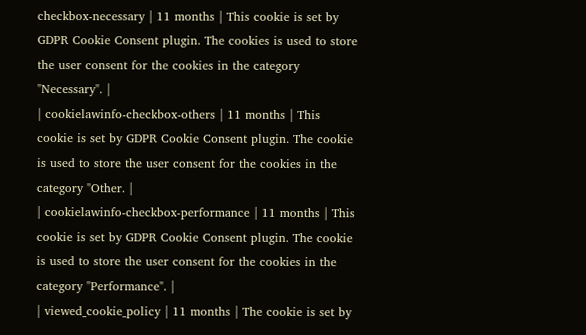checkbox-necessary | 11 months | This cookie is set by GDPR Cookie Consent plugin. The cookies is used to store the user consent for the cookies in the category "Necessary". |
| cookielawinfo-checkbox-others | 11 months | This cookie is set by GDPR Cookie Consent plugin. The cookie is used to store the user consent for the cookies in the category "Other. |
| cookielawinfo-checkbox-performance | 11 months | This cookie is set by GDPR Cookie Consent plugin. The cookie is used to store the user consent for the cookies in the category "Performance". |
| viewed_cookie_policy | 11 months | The cookie is set by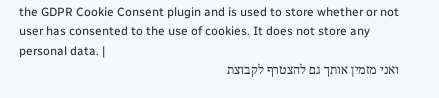the GDPR Cookie Consent plugin and is used to store whether or not user has consented to the use of cookies. It does not store any personal data. |
ואני מזמין אותך גם להצטרף לקבוצת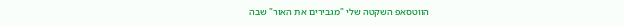הווטסאפ השקטה שלי "מגבירים את האור" שבה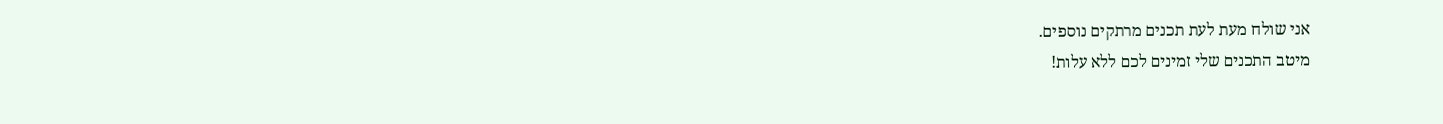אני שולח מעת לעת תכנים מרתקים נוספים.
מיטב התכנים שלי זמינים לכם ללא עלות!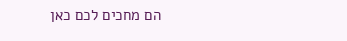הם מחכים לכם כאן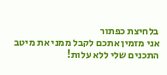בלחיצת כפתור
אני מזמין אתכם לקבל ממני את מיטב התכנים שלי ללא עלות!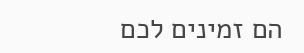הם זמינים לכם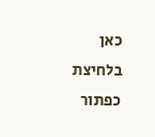כאן בלחיצת כפתור